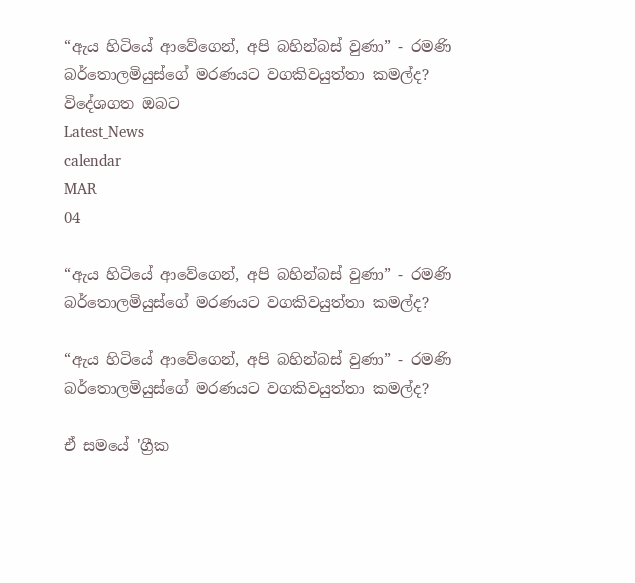“ඇය හිටියේ ආවේගෙන්, අපි බහින්බස් වුණා” - රමණි බර්තොලමියුස්ගේ මරණයට වගකිවයුත්තා කමල්ද?
විදේශගත ඔබට
Latest_News
calendar
MAR
04

“ඇය හිටියේ ආවේගෙන්, අපි බහින්බස් වුණා” - රමණි බර්තොලමියුස්ගේ මරණයට වගකිවයුත්තා කමල්ද?

“ඇය හිටියේ ආවේගෙන්, අපි බහින්බස් වුණා” - රමණි බර්තොලමියුස්ගේ මරණයට වගකිවයුත්තා කමල්ද?

ඒ සමයේ 'ග්‍රීක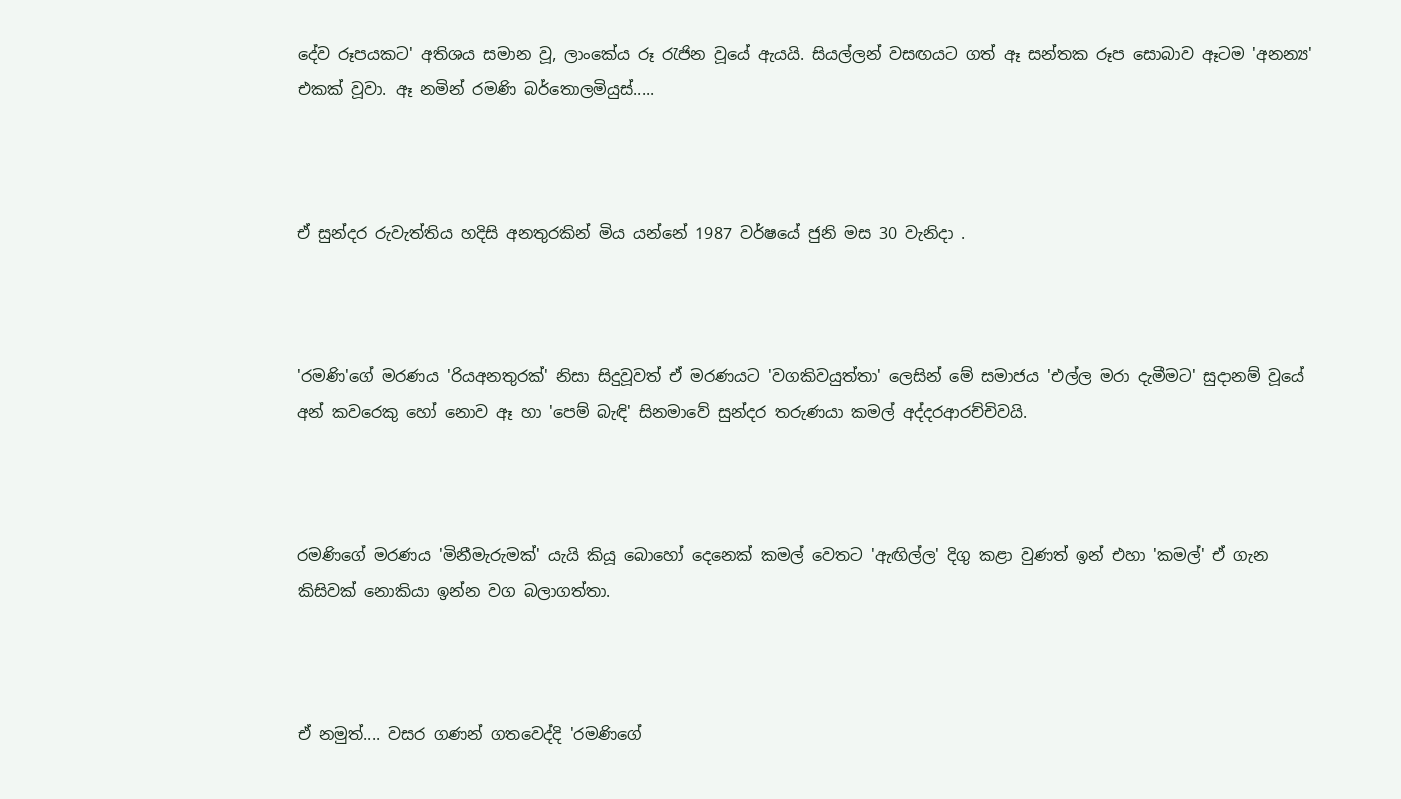දේව රූපයකට' අතිශය සමාන වූ, ලාංකේය රූ රැජින වූයේ ඇයයි. සියල්ලන් වසඟයට ගත් ඈ සන්තක රූප සොබාව ඈටම 'අනන්‍ය' එකක් වූවා. ඈ නමින් රමණි බර්තොලමියුස්.....



ඒ සුන්දර රුවැත්තිය හදිසි අනතුරකින් මිය යන්නේ 1987 වර්ෂයේ ජුනි මස 30 වැනිදා .



'රමණි'ගේ මරණය 'රියඅනතුරක්' නිසා සිදුවූවත් ඒ මරණයට 'වගකිවයුත්තා' ලෙසින් මේ සමාජය 'එල්ල මරා දැමීමට' සුදානම් වූයේ අන් කවරෙකු හෝ නොව ඈ හා 'පෙම් බැඳි' සිනමාවේ සුන්දර තරුණයා කමල් අද්දරආරච්චිවයි.



රමණිගේ මරණය 'මිනීමැරුමක්' යැයි කියූ බොහෝ දෙනෙක් කමල් වෙතට 'ඇඟිල්ල' දිගු කළා වුණත් ඉන් එහා 'කමල්' ඒ ගැන කිසිවක් නොකියා ඉන්න වග බලාගත්තා.



ඒ නමුත්.... වසර ගණන් ගතවෙද්දි 'රමණිගේ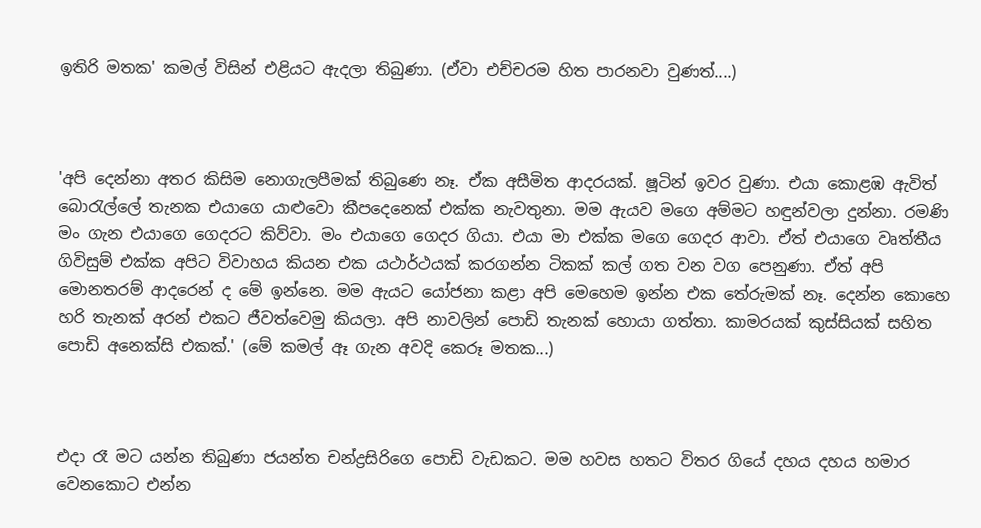ඉතිරි මතක' කමල් විසින් එළියට ඇදලා තිබුණා. (ඒවා එච්චරම හිත පාරනවා වුණත්....)



'අපි දෙන්නා අතර කිසිම නොගැලපීමක් තිබුණෙ නෑ. ඒක අසීමිත ආදරයක්. ෂූටින් ඉවර වුණා. එයා කොළඹ ඇවිත් බොරැල්ලේ තැනක එයාගෙ යාළුවො කීපදෙනෙක් එක්ක නැවතුනා. මම ඇයව මගෙ අම්මට හඳුන්වලා දුන්නා. රමණි මං ගැන එයාගෙ ගෙදරට කිව්වා. මං එයාගෙ ගෙදර ගියා. එයා මා එක්ක මගෙ ගෙදර ආවා. ඒත් එයාගෙ වෘත්තීය ගිවිසුම් එක්ක අපිට විවාහය කියන එක යථාර්ථයක් කරගන්න ටිකක් කල් ගත වන වග පෙනුණා. ඒත් අපි මොනතරම් ආදරෙන් ද මේ ඉන්නෙ. මම ඇයට යෝජනා කළා අපි මෙහෙම ඉන්න එක තේරුමක් නෑ. දෙන්න කොහෙ හරි තැනක් අරන් එකට ජීවත්වෙමු කියලා. අපි නාවලින් පොඩි තැනක් හොයා ගත්තා. කාමරයක් කුස්සියක් සහිත පොඩි අනෙක්සි එකක්.' (මේ කමල් ඈ ගැන අවදි කෙරූ මතක...)



එදා රෑ මට යන්න තිබුණා ජයන්ත චන්ද්‍රසිරිගෙ පොඩි වැඩකට. මම හවස හතට විතර ගියේ දහය දහය හමාර වෙනකොට එන්න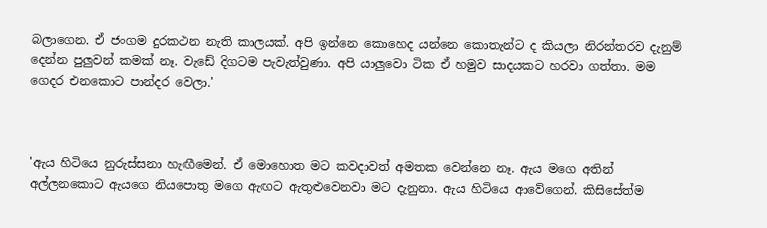බලාගෙන. ඒ ජංගම දුරකථන නැති කාලයක්. අපි ඉන්නෙ කොහෙද යන්නෙ කොතැන්ට ද කියලා නිරන්තරව දැනුම් දෙන්න පුලුවන් කමක් නෑ. වැඩේ දිගටම පැවැත්වුණා. අපි යාලුවො ටික ඒ හමුව සාදයකට හරවා ගත්තා. මම ගෙදර එනකොට පාන්දර වෙලා.'



'ඇය හිටියෙ නුරුස්සනා හැඟීමෙන්. ඒ මොහොත මට කවදාවත් අමතක වෙන්නෙ නෑ. ඇය මගෙ අතින් අල්ලනකොට ඇයගෙ නියපොතු මගෙ ඇඟට ඇතුළුවෙනවා මට දැනුනා. ඇය හිටියෙ ආවේගෙන්. කිසිසේත්ම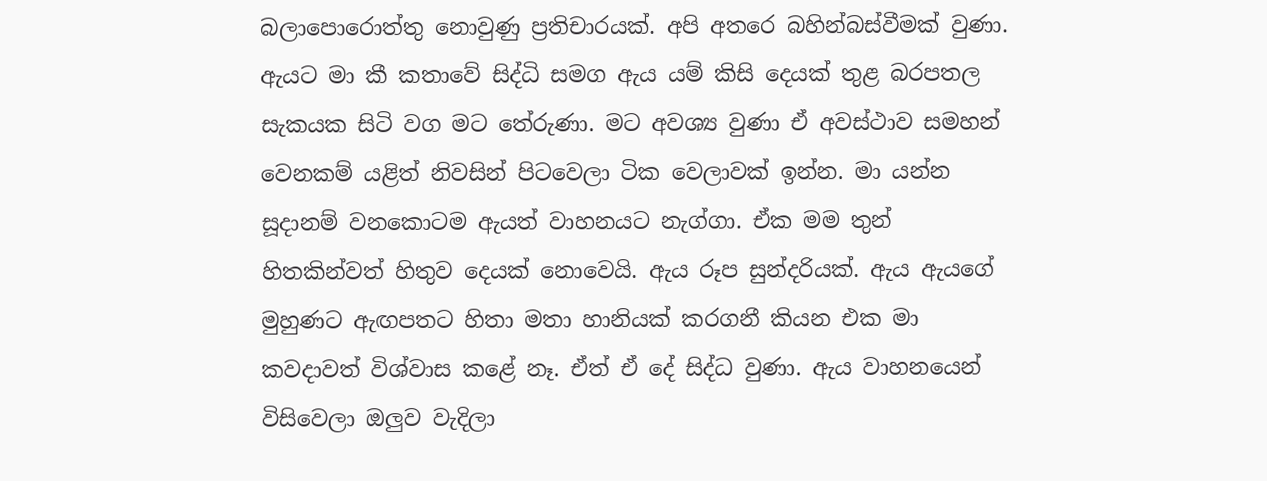බලාපොරොත්තු නොවුණු ප්‍රතිචාරයක්. අපි අතරෙ බහින්බස්වීමක් වුණා. ඇයට මා කී කතාවේ සිද්ධි සමග ඇය යම් කිසි දෙයක් තුළ බරපතල සැකයක සිටි වග මට තේරුණා. මට අවශ්‍ය වුණා ඒ අවස්ථාව සමහන් වෙනකම් යළිත් නිවසින් පිටවෙලා ටික වෙලාවක් ඉන්න. මා යන්න සූදානම් වනකොටම ඇයත් වාහනයට නැග්ගා. ඒක මම තුන් හිතකින්වත් හිතුව දෙයක් නොවෙයි. ඇය රූප සුන්දරියක්. ඇය ඇයගේ මුහුණට ඇඟපතට හිතා මතා හානියක් කරගනී කියන එක මා කවදාවත් විශ්වාස කළේ නෑ. ඒත් ඒ දේ සිද්ධ වුණා. ඇය වාහනයෙන් විසිවෙලා ඔලුව වැදිලා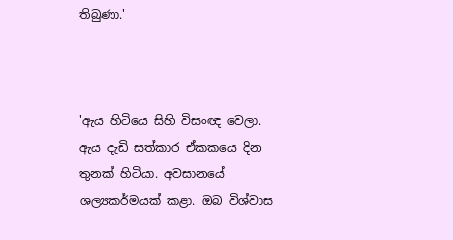තිබුණා.'



'ඇය හිටියෙ සිහි විසංඥ වෙලා. ඇය දැඩි සත්කාර ඒකකයෙ දින තුනක් හිටියා. අවසානයේ ශල්‍යකර්මයක් කළා. ඔබ විශ්වාස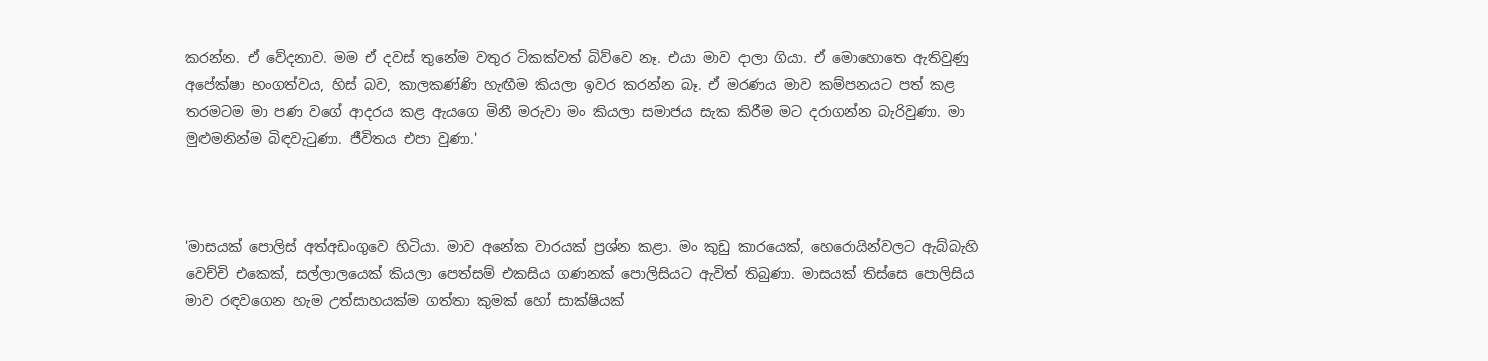කරන්න. ඒ වේදනාව. මම ඒ දවස් තුනේම වතුර ටිකක්වත් බිව්වෙ නෑ. එයා මාව දාලා ගියා. ඒ මොහොතෙ ඇතිවුණු අපේක්ෂා භංගත්වය, හිස් බව, කාලකණ්ණි හැඟීම කියලා ඉවර කරන්න බෑ. ඒ මරණය මාව කම්පනයට පත් කළ තරමටම මා පණ වගේ ආදරය කළ ඇයගෙ මිනී මරුවා මං කියලා සමාජය සැක කිරීම මට දරාගන්න බැරිවුණා. මා මුළුමනින්ම බිඳවැටුණා. ජීවිතය එපා වුණා.'



'මාසයක් පොලිස් අත්අඩංගුවෙ හිටියා. මාව අනේක වාරයක් ප්‍රශ්න කළා. මං කුඩු කාරයෙක්, හෙරොයින්වලට ඇබ්බැහි වෙච්චි එකෙක්, සල්ලාලයෙක් කියලා පෙත්සම් එකසිය ගණනක් පොලිසියට ඇවිත් තිබුණා. මාසයක් තිස්සෙ පොලිසිය මාව රඳවගෙන හැම උත්සාහයක්ම ගත්තා කුමක් හෝ සාක්ෂියක්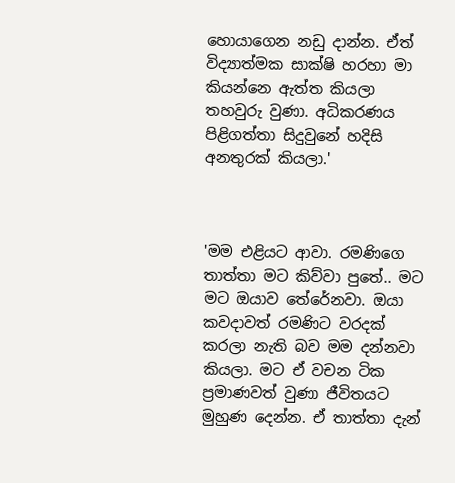හොයාගෙන නඩු දාන්න. ඒත් විද්‍යාත්මක සාක්ෂි හරහා මා කියන්නෙ ඇත්ත කියලා තහවුරු වුණා. අධිකරණය පිළිගත්තා සිදුවුනේ හදිසි අනතුරක් කියලා.'



'මම එළියට ආවා. රමණිගෙ තාත්තා මට කිව්වා පුතේ.. මට මට ඔයාව තේරේනවා. ඔයා කවදාවත් රමණිට වරදක් කරලා නැති බව මම දන්නවා කියලා. මට ඒ වචන ටික ප්‍රමාණවත් වුණා ජීවිතයට මුහුණ දෙන්න. ඒ තාත්තා දැන්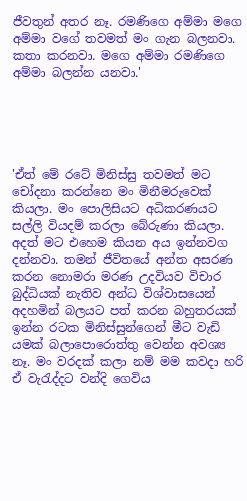ජීවතුන් අතර නෑ. රමණිගෙ අම්මා මගෙ අම්මා වගේ තවමත් මං ගැන බලනවා. කතා කරනවා. මගෙ අම්මා රමණිගෙ අම්මා බලන්න යනවා.'





'ඒත් මේ රටේ මිනිස්සු තවමත් මට චෝදනා කරන්නෙ මං මිනීමරුවෙක් කියලා. මං පොලිසියට අධිකරණයට සල්ලි වියදම් කරලා බේරුණා කියලා. අදත් මට එහෙම කියන අය ඉන්නවග දන්නවා. තමන් ජීවිතයේ අන්ත අසරණ කරන නොමරා මරණ උදවියව විචාර බුද්ධියක් නැතිව අන්ධ විශ්වාසයෙන් අදහමින් බලයට පත් කරන බහුතරයක් ඉන්න රටක මිනිස්සුන්ගෙන් මීට වැඩි යමක් බලාපොරොත්තු වෙන්න අවශ්‍ය නෑ. මං වරදක් කලා නම් මම කවදා හරි ඒ වැරැද්දට වන්දි ගෙවිය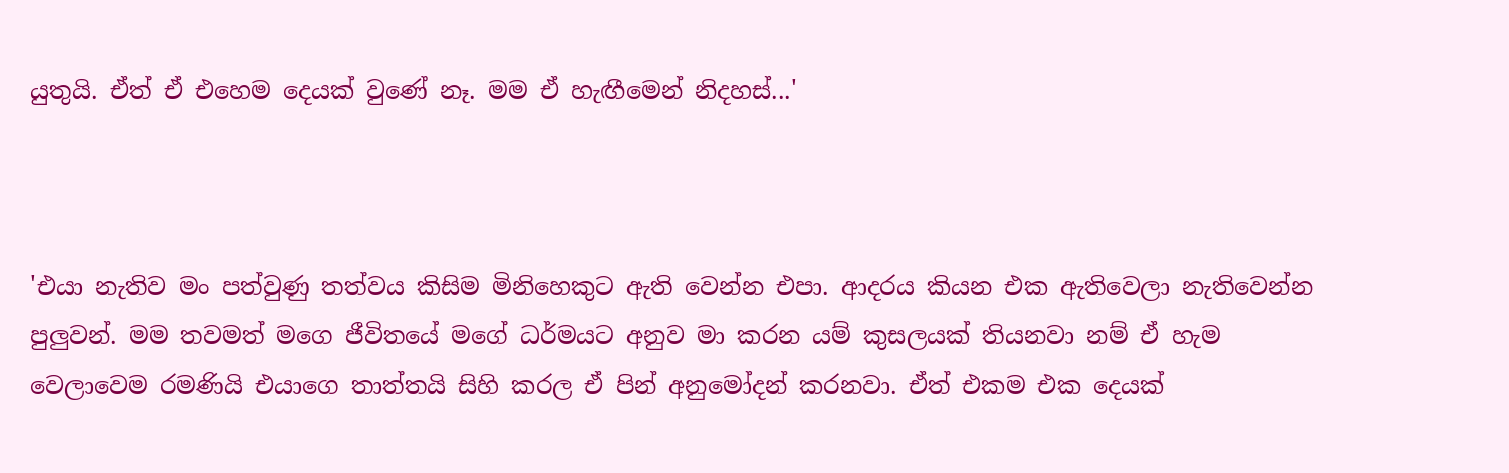යුතුයි. ඒත් ඒ එහෙම දෙයක් වුණේ නෑ. මම ඒ හැඟීමෙන් නිදහස්...'



'එයා නැතිව මං පත්වුණු තත්වය කිසිම මිනිහෙකුට ඇති වෙන්න එපා. ආදරය කියන එක ඇතිවෙලා නැතිවෙන්න පුලුවන්. මම තවමත් මගෙ ජීවිතයේ මගේ ධර්මයට අනුව මා කරන යම් කුසලයක් තියනවා නම් ඒ හැම වෙලාවෙම රමණියි එයාගෙ තාත්තයි සිහි කරල ඒ පින් අනුමෝදන් කරනවා. ඒත් එකම එක දෙයක්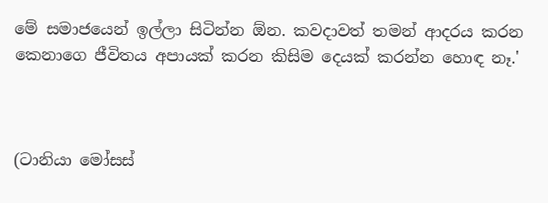මේ සමාජයෙන් ඉල්ලා සිටින්න ඕන. කවදාවත් තමන් ආදරය කරන කෙනාගෙ ජීවිතය අපායක් කරන කිසිම දෙයක් කරන්න හොඳ නෑ.'



(ටානියා මෝසස්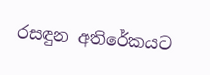රසඳුන අතිරේකයට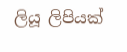ලියූ ලිපියක්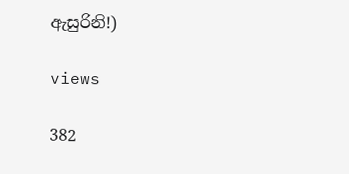ඇසුරිනි!)

views

382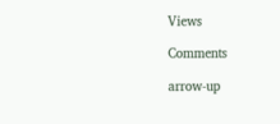Views

Comments

arrow-up